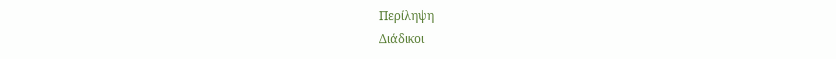Περίληψη
Διάδικοι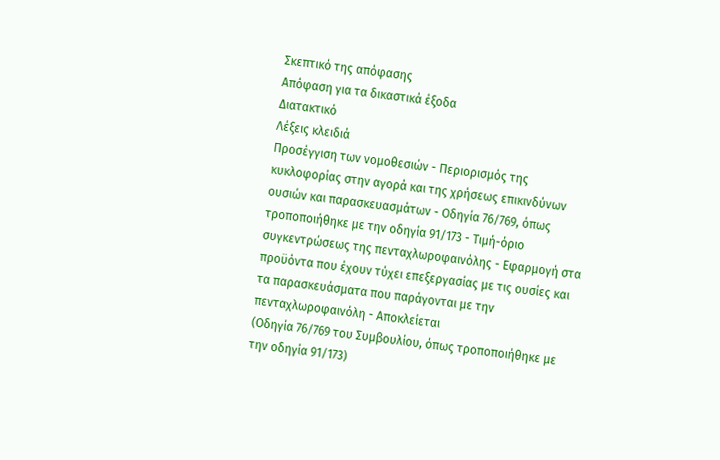Σκεπτικό της απόφασης
Απόφαση για τα δικαστικά έξοδα
Διατακτικό
Λέξεις κλειδιά
Προσέγγιση των νομοθεσιών - Περιορισμός της κυκλοφορίας στην αγορά και της χρήσεως επικινδύνων ουσιών και παρασκευασμάτων - Οδηγία 76/769, όπως τροποποιήθηκε με την οδηγία 91/173 - Τιμή-όριο συγκεντρώσεως της πενταχλωροφαινόλης - Εφαρμογή στα προϋόντα που έχουν τύχει επεξεργασίας με τις ουσίες και τα παρασκευάσματα που παράγονται με την πενταχλωροφαινόλη - Αποκλείεται
(Οδηγία 76/769 του Συμβουλίου, όπως τροποποιήθηκε με την οδηγία 91/173)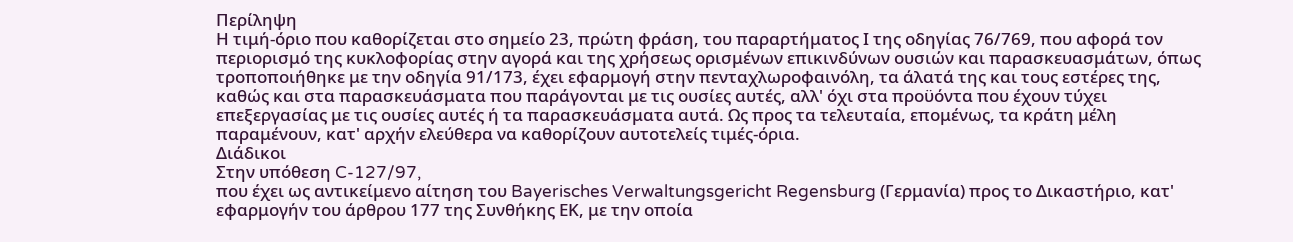Περίληψη
Η τιμή-όριο που καθορίζεται στο σημείο 23, πρώτη φράση, του παραρτήματος Ι της οδηγίας 76/769, που αφορά τον περιορισμό της κυκλοφορίας στην αγορά και της χρήσεως ορισμένων επικινδύνων ουσιών και παρασκευασμάτων, όπως τροποποιήθηκε με την οδηγία 91/173, έχει εφαρμογή στην πενταχλωροφαινόλη, τα άλατά της και τους εστέρες της, καθώς και στα παρασκευάσματα που παράγονται με τις ουσίες αυτές, αλλ' όχι στα προϋόντα που έχουν τύχει επεξεργασίας με τις ουσίες αυτές ή τα παρασκευάσματα αυτά. Ως προς τα τελευταία, επομένως, τα κράτη μέλη παραμένουν, κατ' αρχήν ελεύθερα να καθορίζουν αυτοτελείς τιμές-όρια.
Διάδικοι
Στην υπόθεση C-127/97,
που έχει ως αντικείμενο αίτηση του Bayerisches Verwaltungsgericht Regensburg (Γερμανία) προς το Δικαστήριο, κατ' εφαρμογήν του άρθρου 177 της Συνθήκης ΕΚ, με την οποία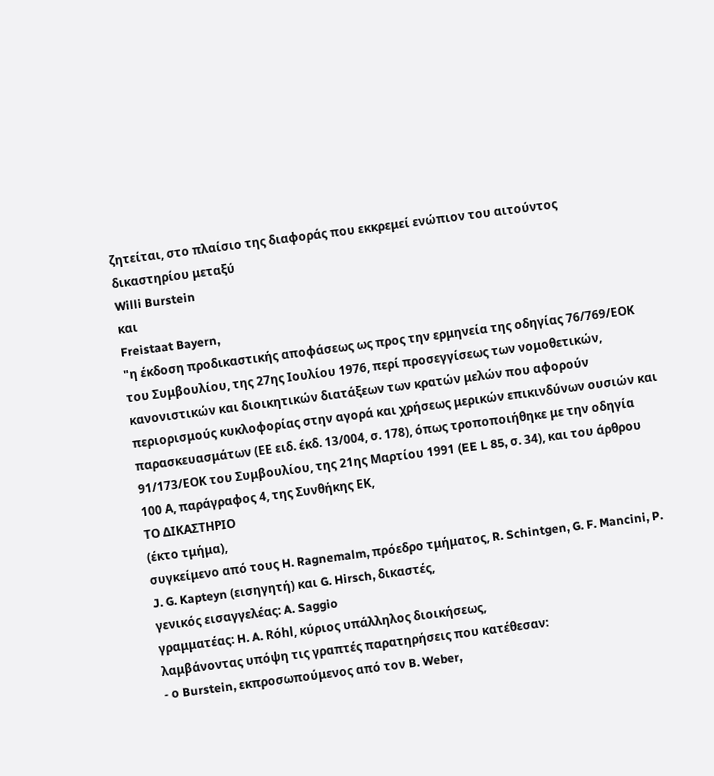ζητείται, στο πλαίσιο της διαφοράς που εκκρεμεί ενώπιον του αιτούντος δικαστηρίου μεταξύ
Willi Burstein
και
Freistaat Bayern,
"η έκδοση προδικαστικής αποφάσεως ως προς την ερμηνεία της οδηγίας 76/769/ΕΟΚ του Συμβουλίου, της 27ης Ιουλίου 1976, περί προσεγγίσεως των νομοθετικών, κανονιστικών και διοικητικών διατάξεων των κρατών μελών που αφορούν περιορισμούς κυκλοφορίας στην αγορά και χρήσεως μερικών επικινδύνων ουσιών και παρασκευασμάτων (ΕΕ ειδ. έκδ. 13/004, σ. 178), όπως τροποποιήθηκε με την οδηγία 91/173/ΕΟΚ του Συμβουλίου, της 21ης Μαρτίου 1991 (EE L 85, σ. 34), και του άρθρου 100 Α, παράγραφος 4, της Συνθήκης ΕΚ,
ΤΟ ΔΙΚΑΣΤΗΡΙΟ
(έκτο τμήμα),
συγκείμενο από τους H. Ragnemalm, πρόεδρο τμήματος, R. Schintgen, G. F. Mancini, P. J. G. Kapteyn (εισηγητή) και G. Hirsch, δικαστές,
γενικός εισαγγελέας: A. Saggio
γραμματέας: H. A. Rόhl, κύριος υπάλληλος διοικήσεως,
λαμβάνοντας υπόψη τις γραπτές παρατηρήσεις που κατέθεσαν:
- ο Burstein, εκπροσωπούμενος από τον B. Weber,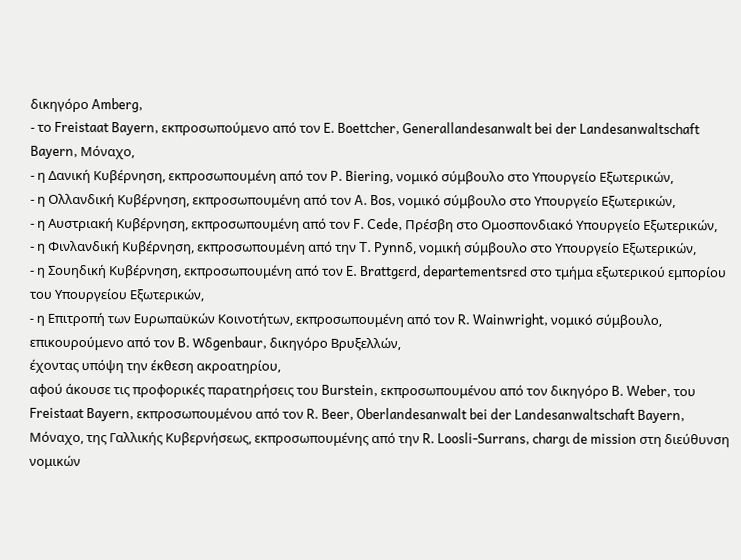δικηγόρο Amberg,
- το Freistaat Bayern, εκπροσωπούμενο από τον E. Boettcher, Generallandesanwalt bei der Landesanwaltschaft Bayern, Μόναχο,
- η Δανική Κυβέρνηση, εκπροσωπουμένη από τον P. Biering, νομικό σύμβουλο στο Υπουργείο Εξωτερικών,
- η Ολλανδική Κυβέρνηση, εκπροσωπουμένη από τον A. Bos, νομικό σύμβουλο στο Υπουργείο Εξωτερικών,
- η Αυστριακή Κυβέρνηση, εκπροσωπουμένη από τον F. Cede, Πρέσβη στο Ομοσπονδιακό Υπουργείο Εξωτερικών,
- η Φινλανδική Κυβέρνηση, εκπροσωπουμένη από την T. Pynnδ, νομική σύμβουλο στο Υπουργείο Εξωτερικών,
- η Σουηδική Κυβέρνηση, εκπροσωπουμένη από τον E. Brattgεrd, departementsrεd στο τμήμα εξωτερικού εμπορίου του Υπουργείου Εξωτερικών,
- η Επιτροπή των Ευρωπαϋκών Κοινοτήτων, εκπροσωπουμένη από τον R. Wainwright, νομικό σύμβουλο, επικουρούμενο από τον B. Wδgenbaur, δικηγόρο Βρυξελλών,
έχοντας υπόψη την έκθεση ακροατηρίου,
αφού άκουσε τις προφορικές παρατηρήσεις του Burstein, εκπροσωπουμένου από τον δικηγόρο B. Weber, του Freistaat Bayern, εκπροσωπουμένου από τον R. Beer, Oberlandesanwalt bei der Landesanwaltschaft Bayern, Μόναχο, της Γαλλικής Κυβερνήσεως, εκπροσωπουμένης από την R. Loosli-Surrans, chargι de mission στη διεύθυνση νομικών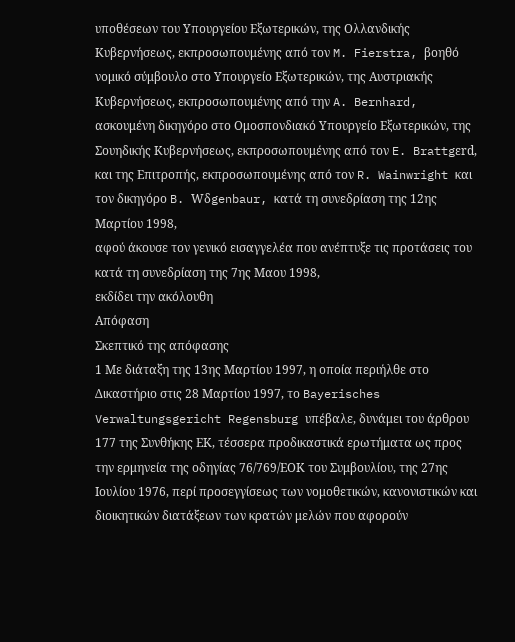υποθέσεων του Υπουργείου Εξωτερικών, της Ολλανδικής Κυβερνήσεως, εκπροσωπουμένης από τον M. Fierstra, βοηθό νομικό σύμβουλο στο Υπουργείο Εξωτερικών, της Αυστριακής Κυβερνήσεως, εκπροσωπουμένης από την A. Bernhard, ασκουμένη δικηγόρο στο Ομοσπονδιακό Υπουργείο Εξωτερικών, της Σουηδικής Κυβερνήσεως, εκπροσωπουμένης από τον E. Brattgεrd, και της Επιτροπής, εκπροσωπουμένης από τον R. Wainwright και τον δικηγόρο B. Wδgenbaur, κατά τη συνεδρίαση της 12ης Μαρτίου 1998,
αφού άκουσε τον γενικό εισαγγελέα που ανέπτυξε τις προτάσεις του κατά τη συνεδρίαση της 7ης Μαου 1998,
εκδίδει την ακόλουθη
Απόφαση
Σκεπτικό της απόφασης
1 Με διάταξη της 13ης Μαρτίου 1997, η οποία περιήλθε στο Δικαστήριο στις 28 Μαρτίου 1997, το Bayerisches Verwaltungsgericht Regensburg υπέβαλε, δυνάμει του άρθρου 177 της Συνθήκης ΕΚ, τέσσερα προδικαστικά ερωτήματα ως προς την ερμηνεία της οδηγίας 76/769/ΕΟΚ του Συμβουλίου, της 27ης Ιουλίου 1976, περί προσεγγίσεως των νομοθετικών, κανονιστικών και διοικητικών διατάξεων των κρατών μελών που αφορούν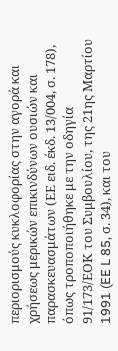περιορισμούς κυκλοφορίας στην αγορά και χρήσεως μερικών επικινδύνων ουσιών και παρασκευασμάτων (ΕΕ ειδ. έκδ. 13/004, σ. 178), όπως τροποποιήθηκε με την οδηγία 91/173/ΕΟΚ του Συμβουλίου, της 21ης Μαρτίου 1991 (EE L 85, σ. 34), και του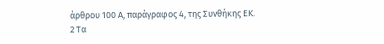άρθρου 100 Α, παράγραφος 4, της Συνθήκης ΕΚ.
2 Τα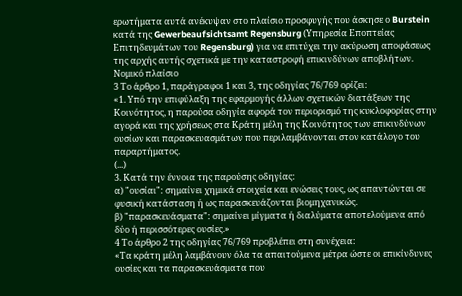ερωτήματα αυτά ανέκυψαν στο πλαίσιο προσφυγής που άσκησε ο Burstein κατά της Gewerbeaufsichtsamt Regensburg (Υπηρεσία Εποπτείας Επιτηδευμάτων του Regensburg) για να επιτύχει την ακύρωση αποφάσεως της αρχής αυτής σχετικά με την καταστροφή επικινδύνων αποβλήτων.
Νομικό πλαίσιο
3 Το άρθρο 1, παράγραφοι 1 και 3, της οδηγίας 76/769 ορίζει:
«1. Υπό την επιφύλαξη της εφαρμογής άλλων σχετικών διατάξεων της Κοινότητος, η παρούσα οδηγία αφορά τον περιορισμό της κυκλοφορίας στην αγορά και της χρήσεως στα Κράτη μέλη της Κοινότητος των επικινδύνων ουσίων και παρασκευασμάτων που περιλαμβάνονται στον κατάλογο του παραρτήματος.
(...)
3. Κατά την έννοια της παρούσης οδηγίας:
α) "ουσίαι": σημαίνει χημικά στοιχεία και ενώσεις τους, ως απαντώνται σε φυσική κατάσταση ή ως παρασκευάζονται βιομηχανικώς.
β) "παρασκευάσματα": σημαίνει μίγματα ή διαλύματα αποτελούμενα από δύο ή περισσότερες ουσίες.»
4 Το άρθρο 2 της οδηγίας 76/769 προβλέπει στη συνέχεια:
«Τα κράτη μέλη λαμβάνουν όλα τα απαιτούμενα μέτρα ώστε οι επικίνδυνες ουσίες και τα παρασκευάσματα που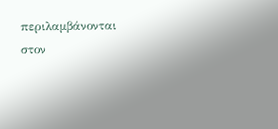περιλαμβάνονται στον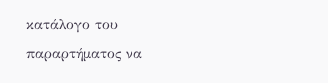κατάλογο του παραρτήματος να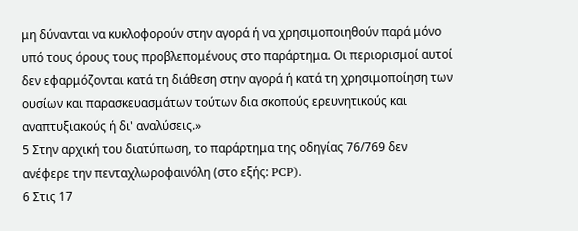μη δύνανται να κυκλοφορούν στην αγορά ή να χρησιμοποιηθούν παρά μόνο υπό τους όρους τους προβλεπομένους στο παράρτημα. Οι περιορισμοί αυτοί δεν εφαρμόζονται κατά τη διάθεση στην αγορά ή κατά τη χρησιμοποίηση των ουσίων και παρασκευασμάτων τούτων δια σκοπούς ερευνητικούς και αναπτυξιακούς ή δι' αναλύσεις.»
5 Στην αρχική του διατύπωση, το παράρτημα της οδηγίας 76/769 δεν ανέφερε την πενταχλωροφαινόλη (στο εξής: PCP).
6 Στις 17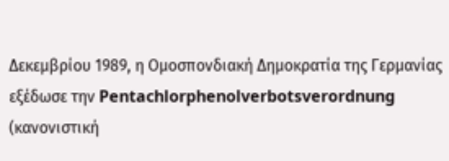Δεκεμβρίου 1989, η Ομοσπονδιακή Δημοκρατία της Γερμανίας εξέδωσε την Pentachlorphenolverbotsverordnung (κανονιστική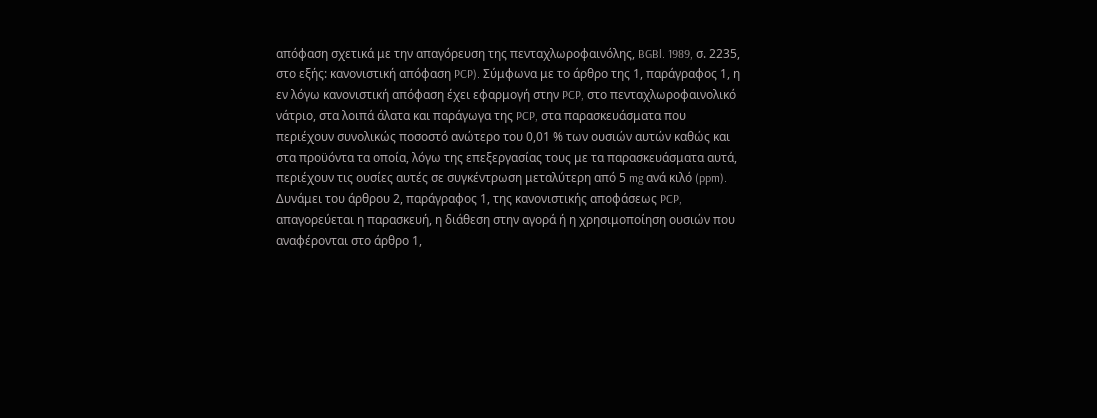απόφαση σχετικά με την απαγόρευση της πενταχλωροφαινόλης, BGBl. 1989, σ. 2235, στο εξής: κανονιστική απόφαση PCP). Σύμφωνα με το άρθρο της 1, παράγραφος 1, η εν λόγω κανονιστική απόφαση έχει εφαρμογή στην PCP, στο πενταχλωροφαινολικό νάτριο, στα λοιπά άλατα και παράγωγα της PCP, στα παρασκευάσματα που περιέχουν συνολικώς ποσοστό ανώτερο του 0,01 % των ουσιών αυτών καθώς και στα προϋόντα τα οποία, λόγω της επεξεργασίας τους με τα παρασκευάσματα αυτά, περιέχουν τις ουσίες αυτές σε συγκέντρωση μεταλύτερη από 5 mg ανά κιλό (ppm). Δυνάμει του άρθρου 2, παράγραφος 1, της κανονιστικής αποφάσεως PCP, απαγορεύεται η παρασκευή, η διάθεση στην αγορά ή η χρησιμοποίηση ουσιών που αναφέρονται στο άρθρο 1,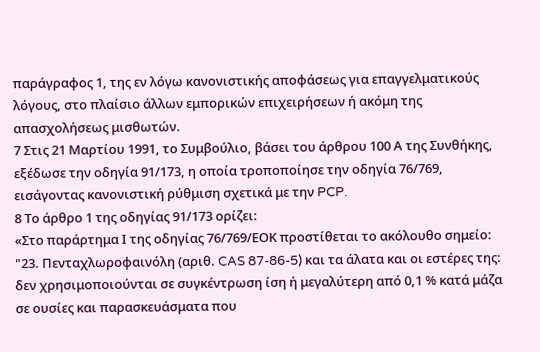παράγραφος 1, της εν λόγω κανονιστικής αποφάσεως για επαγγελματικούς λόγους, στο πλαίσιο άλλων εμπορικών επιχειρήσεων ή ακόμη της απασχολήσεως μισθωτών.
7 Στις 21 Μαρτίου 1991, το Συμβούλιο, βάσει του άρθρου 100 Α της Συνθήκης, εξέδωσε την οδηγία 91/173, η οποία τροποποίησε την οδηγία 76/769, εισάγοντας κανονιστική ρύθμιση σχετικά με την PCP.
8 Το άρθρο 1 της οδηγίας 91/173 ορίζει:
«Στο παράρτημα Ι της οδηγίας 76/769/ΕΟΚ προστίθεται το ακόλουθο σημείο:
"23. Πενταχλωροφαινόλη (αριθ. CAS 87-86-5) και τα άλατα και οι εστέρες της:
δεν χρησιμοποιούνται σε συγκέντρωση ίση ή μεγαλύτερη από 0,1 % κατά μάζα σε ουσίες και παρασκευάσματα που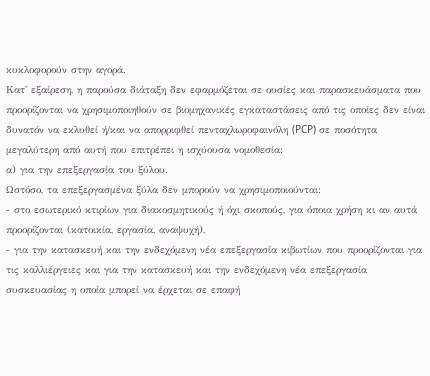κυκλοφορούν στην αγορά.
Κατ' εξαίρεση, η παρούσα διάταξη δεν εφαρμόζεται σε ουσίες και παρασκευάσματα που προορίζονται να χρησιμοποιηθούν σε βιομηχανικές εγκαταστάσεις από τις οποίες δεν είναι δυνατόν να εκλυθεί ή/και να απορριφθεί πενταχλωροφαινόλη (PCP) σε ποσότητα μεγαλύτερη από αυτή που επιτρέπει η ισχύουσα νομοθεσία:
α) για την επεξεργασία του ξύλου.
Ωστόσο, τα επεξεργασμένα ξύλα δεν μπορούν να χρησιμοποιούνται:
- στο εσωτερικό κτιρίων για διακοσμητικούς ή όχι σκοπούς, για όποια χρήση κι αν αυτά προορίζονται (κατοικία, εργασία, αναψυχή),
- για την κατασκευή και την ενδεχόμενη νέα επεξεργασία κιβωτίων που προορίζονται για τις καλλιέργειες και για την κατασκευή και την ενδεχόμενη νέα επεξεργασία συσκευασίας η οποία μπορεί να έρχεται σε επαφή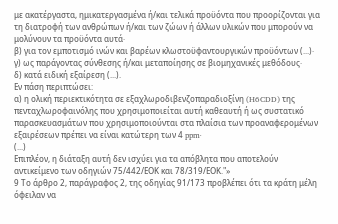με ακατέργαστα, ημικατεργασμένα ή/και τελικά προϋόντα που προορίζονται για τη διατροφή των ανθρώπων ή/και των ζώων ή άλλων υλικών που μπορούν να μολύνουν τα προϋόντα αυτά·
β) για τον εμποτισμό ινών και βαρέων κλωστοϋφαντουργικών προϋόντων (...)·
γ) ως παράγοντας σύνθεσης ή/και μεταποίησης σε βιομηχανικές μεθόδους·
δ) κατά ειδική εξαίρεση (...).
Εν πάση περιπτώσει:
α) η ολική περιεκτικότητα σε εξαχλωροδιβενζοπαραδιοξίνη (H6CDD) της πενταχλωροφαινόλης που χρησιμοποιείται αυτή καθεαυτή ή ως συστατικό παρασκευασμάτων που χρησιμοποιούνται στα πλαίσια των προαναφερομένων εξαιρέσεων πρέπει να είναι κατώτερη των 4 ppm·
(...)
Επιπλέον, η διάταξη αυτή δεν ισχύει για τα απόβλητα που αποτελούν αντικείμενο των οδηγιών 75/442/ΕΟΚ και 78/319/ΕΟΚ."»
9 Το άρθρο 2, παράγραφος 2, της οδηγίας 91/173 προβλέπει ότι τα κράτη μέλη όφειλαν να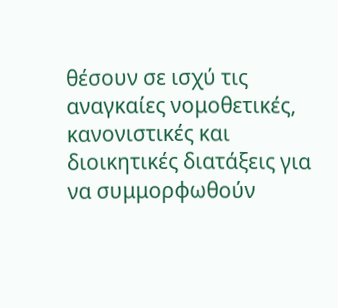θέσουν σε ισχύ τις αναγκαίες νομοθετικές, κανονιστικές και διοικητικές διατάξεις για να συμμορφωθούν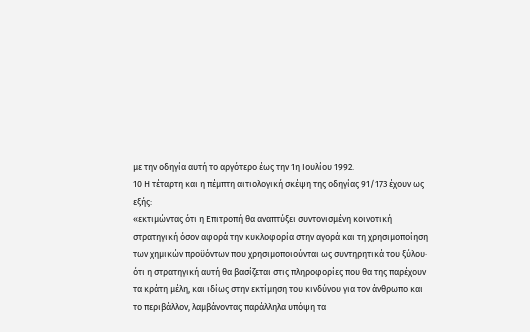με την οδηγία αυτή το αργότερο έως την 1η Ιουλίου 1992.
10 Η τέταρτη και η πέμπτη αιτιολογική σκέψη της οδηγίας 91/173 έχουν ως εξής:
«εκτιμώντας ότι η Επιτροπή θα αναπτύξει συντονισμένη κοινοτική στρατηγική όσον αφορά την κυκλοφορία στην αγορά και τη χρησιμοποίηση των χημικών προϋόντων που χρησιμοποιούνται ως συντηρητικά του ξύλου· ότι η στρατηγική αυτή θα βασίζεται στις πληροφορίες που θα της παρέχουν τα κράτη μέλη, και ιδίως στην εκτίμηση του κινδύνου για τον άνθρωπο και το περιβάλλον, λαμβάνοντας παράλληλα υπόψη τα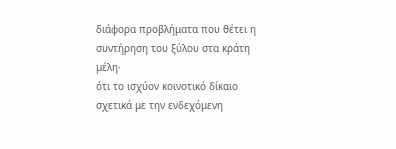διάφορα προβλήματα που θέτει η συντήρηση του ξύλου στα κράτη μέλη·
ότι το ισχύον κοινοτικό δίκαιο σχετικά με την ενδεχόμενη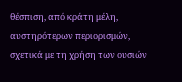θέσπιση, από κράτη μέλη, αυστηρότερων περιορισμών, σχετικά με τη χρήση των ουσιών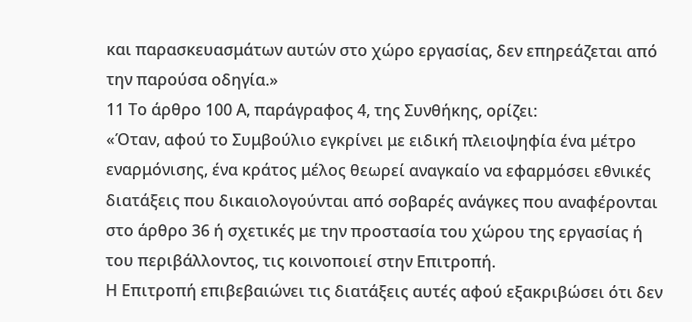και παρασκευασμάτων αυτών στο χώρο εργασίας, δεν επηρεάζεται από την παρούσα οδηγία.»
11 Το άρθρο 100 Α, παράγραφος 4, της Συνθήκης, ορίζει:
«Όταν, αφού το Συμβούλιο εγκρίνει με ειδική πλειοψηφία ένα μέτρο εναρμόνισης, ένα κράτος μέλος θεωρεί αναγκαίο να εφαρμόσει εθνικές διατάξεις που δικαιολογούνται από σοβαρές ανάγκες που αναφέρονται στο άρθρο 36 ή σχετικές με την προστασία του χώρου της εργασίας ή του περιβάλλοντος, τις κοινοποιεί στην Επιτροπή.
Η Επιτροπή επιβεβαιώνει τις διατάξεις αυτές αφού εξακριβώσει ότι δεν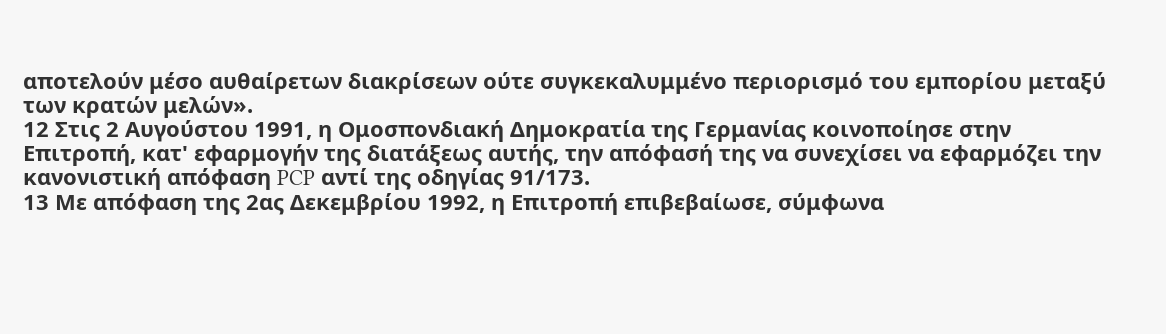αποτελούν μέσο αυθαίρετων διακρίσεων ούτε συγκεκαλυμμένο περιορισμό του εμπορίου μεταξύ των κρατών μελών».
12 Στις 2 Αυγούστου 1991, η Ομοσπονδιακή Δημοκρατία της Γερμανίας κοινοποίησε στην Επιτροπή, κατ' εφαρμογήν της διατάξεως αυτής, την απόφασή της να συνεχίσει να εφαρμόζει την κανονιστική απόφαση PCP αντί της οδηγίας 91/173.
13 Με απόφαση της 2ας Δεκεμβρίου 1992, η Επιτροπή επιβεβαίωσε, σύμφωνα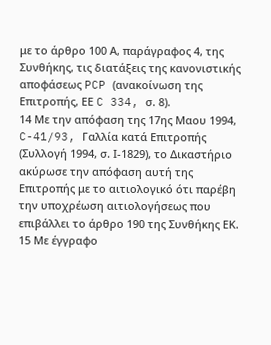με το άρθρο 100 Α, παράγραφος 4, της Συνθήκης, τις διατάξεις της κανονιστικής αποφάσεως PCP (ανακοίνωση της Επιτροπής, ΕΕ C 334, σ. 8).
14 Με την απόφαση της 17ης Μαου 1994, C-41/93, Γαλλία κατά Επιτροπής (Συλλογή 1994, σ. Ι-1829), το Δικαστήριο ακύρωσε την απόφαση αυτή της Επιτροπής με το αιτιολογικό ότι παρέβη την υποχρέωση αιτιολογήσεως που επιβάλλει το άρθρο 190 της Συνθήκης ΕΚ.
15 Με έγγραφο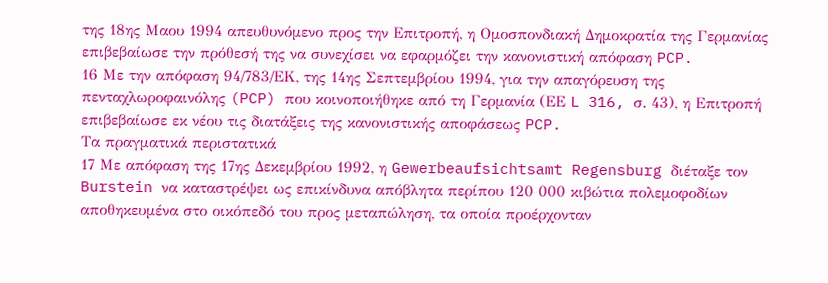της 18ης Μαου 1994 απευθυνόμενο προς την Επιτροπή, η Ομοσπονδιακή Δημοκρατία της Γερμανίας επιβεβαίωσε την πρόθεσή της να συνεχίσει να εφαρμόζει την κανονιστική απόφαση PCP.
16 Με την απόφαση 94/783/ΕΚ, της 14ης Σεπτεμβρίου 1994, για την απαγόρευση της πενταχλωροφαινόλης (PCP) που κοινοποιήθηκε από τη Γερμανία (ΕΕ L 316, σ. 43), η Επιτροπή επιβεβαίωσε εκ νέου τις διατάξεις της κανονιστικής αποφάσεως PCP.
Τα πραγματικά περιστατικά
17 Με απόφαση της 17ης Δεκεμβρίου 1992, η Gewerbeaufsichtsamt Regensburg διέταξε τον Burstein να καταστρέψει ως επικίνδυνα απόβλητα περίπου 120 000 κιβώτια πολεμοφοδίων αποθηκευμένα στο οικόπεδό του προς μεταπώληση, τα οποία προέρχονταν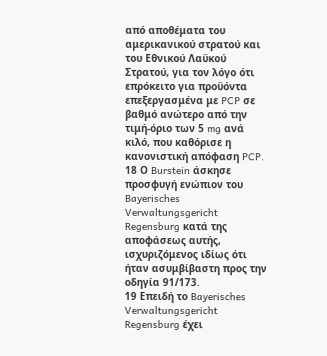από αποθέματα του αμερικανικού στρατού και του Εθνικού Λαϋκού Στρατού, για τον λόγο ότι επρόκειτο για προϋόντα επεξεργασμένα με PCP σε βαθμό ανώτερο από την τιμή-όριο των 5 mg ανά κιλό, που καθόρισε η κανονιστική απόφαση PCP.
18 Ο Burstein άσκησε προσφυγή ενώπιον του Bayerisches Verwaltungsgericht Regensburg κατά της αποφάσεως αυτής, ισχυριζόμενος ιδίως ότι ήταν ασυμβίβαστη προς την οδηγία 91/173.
19 Επειδή το Bayerisches Verwaltungsgericht Regensburg έχει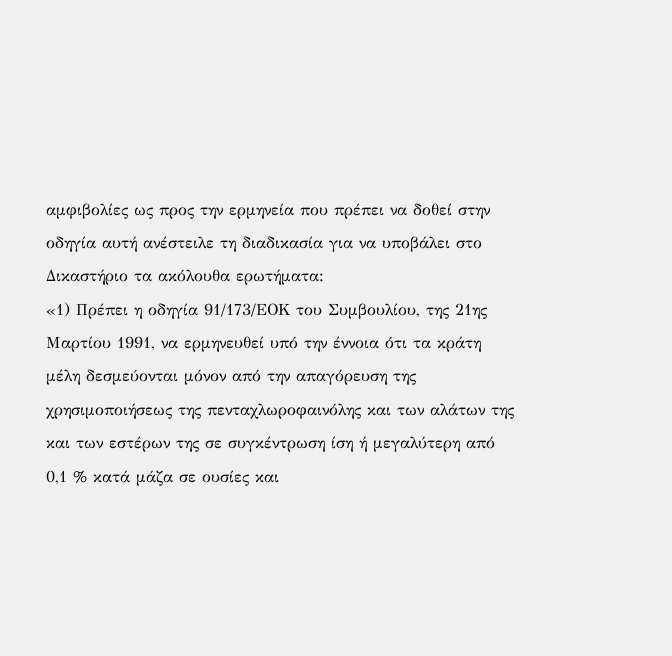αμφιβολίες ως προς την ερμηνεία που πρέπει να δοθεί στην οδηγία αυτή ανέστειλε τη διαδικασία για να υποβάλει στο Δικαστήριο τα ακόλουθα ερωτήματα:
«1) Πρέπει η οδηγία 91/173/ΕΟΚ του Συμβουλίου, της 21ης Μαρτίου 1991, να ερμηνευθεί υπό την έννοια ότι τα κράτη μέλη δεσμεύονται μόνον από την απαγόρευση της χρησιμοποιήσεως της πενταχλωροφαινόλης και των αλάτων της και των εστέρων της σε συγκέντρωση ίση ή μεγαλύτερη από 0,1 % κατά μάζα σε ουσίες και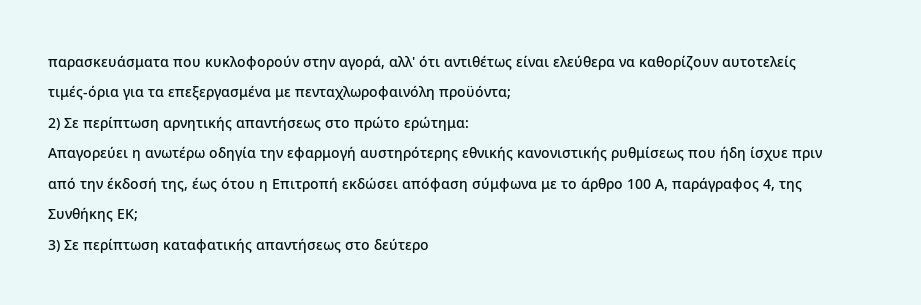παρασκευάσματα που κυκλοφορούν στην αγορά, αλλ' ότι αντιθέτως είναι ελεύθερα να καθορίζουν αυτοτελείς τιμές-όρια για τα επεξεργασμένα με πενταχλωροφαινόλη προϋόντα;
2) Σε περίπτωση αρνητικής απαντήσεως στο πρώτο ερώτημα:
Απαγορεύει η ανωτέρω οδηγία την εφαρμογή αυστηρότερης εθνικής κανονιστικής ρυθμίσεως που ήδη ίσχυε πριν από την έκδοσή της, έως ότου η Επιτροπή εκδώσει απόφαση σύμφωνα με το άρθρο 100 Α, παράγραφος 4, της Συνθήκης ΕΚ;
3) Σε περίπτωση καταφατικής απαντήσεως στο δεύτερο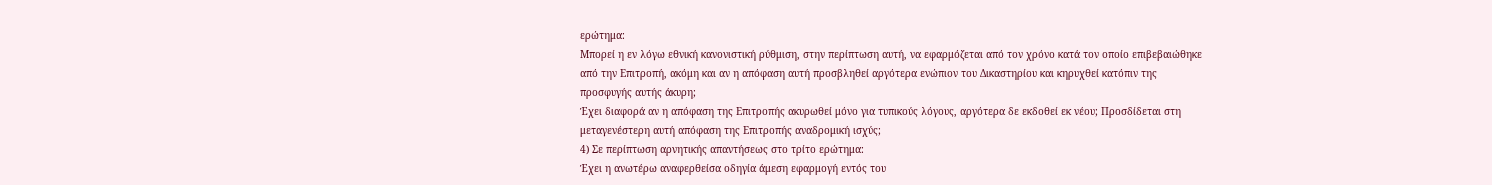ερώτημα:
Μπορεί η εν λόγω εθνική κανονιστική ρύθμιση, στην περίπτωση αυτή, να εφαρμόζεται από τον χρόνο κατά τον οποίο επιβεβαιώθηκε από την Επιτροπή, ακόμη και αν η απόφαση αυτή προσβληθεί αργότερα ενώπιον του Δικαστηρίου και κηρυχθεί κατόπιν της προσφυγής αυτής άκυρη;
Έχει διαφορά αν η απόφαση της Επιτροπής ακυρωθεί μόνο για τυπικούς λόγους, αργότερα δε εκδοθεί εκ νέου; Προσδίδεται στη μεταγενέστερη αυτή απόφαση της Επιτροπής αναδρομική ισχύς;
4) Σε περίπτωση αρνητικής απαντήσεως στο τρίτο ερώτημα:
Έχει η ανωτέρω αναφερθείσα οδηγία άμεση εφαρμογή εντός του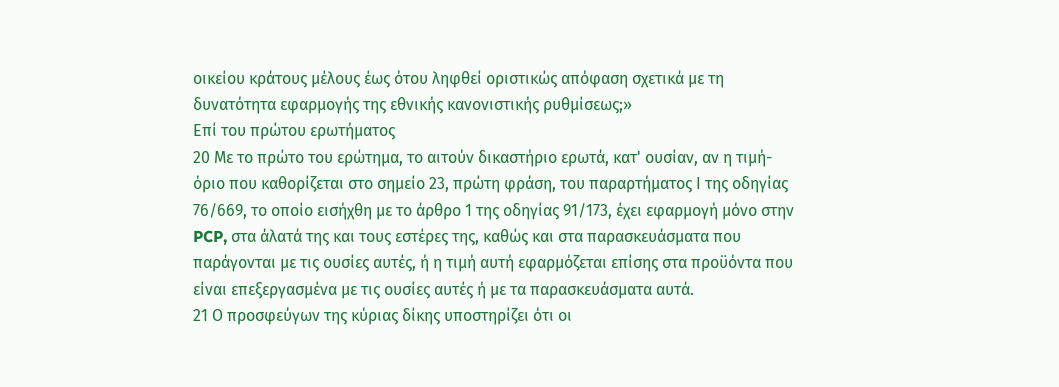οικείου κράτους μέλους έως ότου ληφθεί οριστικώς απόφαση σχετικά με τη δυνατότητα εφαρμογής της εθνικής κανονιστικής ρυθμίσεως;»
Επί του πρώτου ερωτήματος
20 Με το πρώτο του ερώτημα, το αιτούν δικαστήριο ερωτά, κατ' ουσίαν, αν η τιμή-όριο που καθορίζεται στο σημείο 23, πρώτη φράση, του παραρτήματος Ι της οδηγίας 76/669, το οποίο εισήχθη με το άρθρο 1 της οδηγίας 91/173, έχει εφαρμογή μόνο στην PCP, στα άλατά της και τους εστέρες της, καθώς και στα παρασκευάσματα που παράγονται με τις ουσίες αυτές, ή η τιμή αυτή εφαρμόζεται επίσης στα προϋόντα που είναι επεξεργασμένα με τις ουσίες αυτές ή με τα παρασκευάσματα αυτά.
21 Ο προσφεύγων της κύριας δίκης υποστηρίζει ότι οι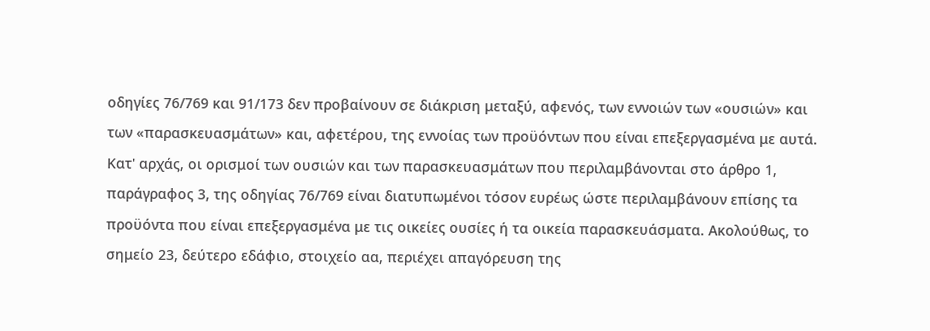οδηγίες 76/769 και 91/173 δεν προβαίνουν σε διάκριση μεταξύ, αφενός, των εννοιών των «ουσιών» και των «παρασκευασμάτων» και, αφετέρου, της εννοίας των προϋόντων που είναι επεξεργασμένα με αυτά. Κατ' αρχάς, οι ορισμοί των ουσιών και των παρασκευασμάτων που περιλαμβάνονται στο άρθρο 1, παράγραφος 3, της οδηγίας 76/769 είναι διατυπωμένοι τόσον ευρέως ώστε περιλαμβάνουν επίσης τα προϋόντα που είναι επεξεργασμένα με τις οικείες ουσίες ή τα οικεία παρασκευάσματα. Ακολούθως, το σημείο 23, δεύτερο εδάφιο, στοιχείο αα, περιέχει απαγόρευση της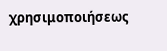χρησιμοποιήσεως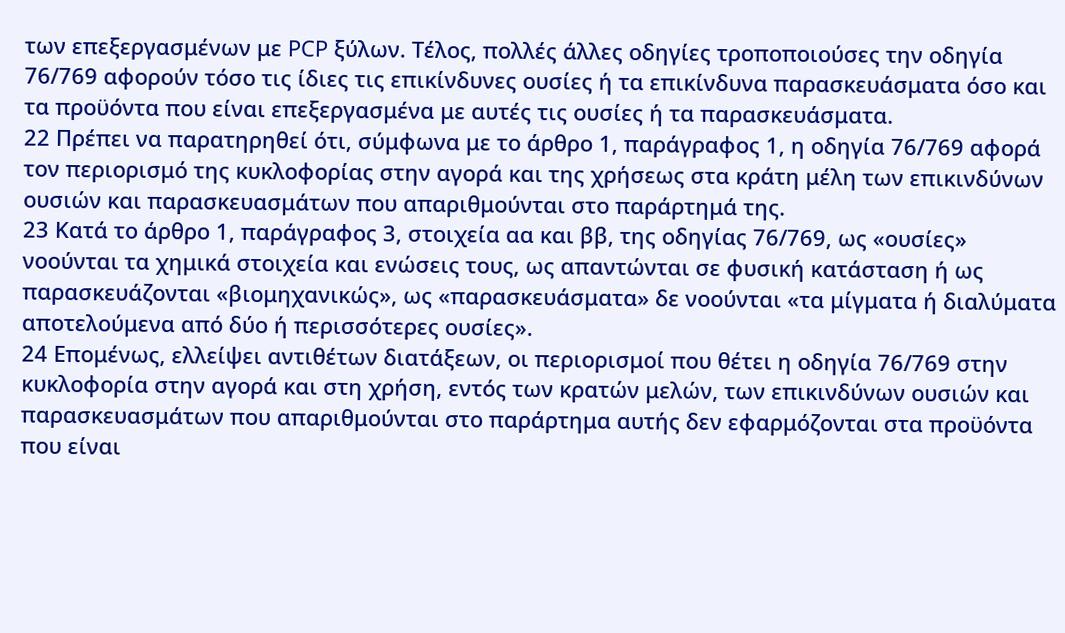των επεξεργασμένων με PCP ξύλων. Τέλος, πολλές άλλες οδηγίες τροποποιούσες την οδηγία 76/769 αφορούν τόσο τις ίδιες τις επικίνδυνες ουσίες ή τα επικίνδυνα παρασκευάσματα όσο και τα προϋόντα που είναι επεξεργασμένα με αυτές τις ουσίες ή τα παρασκευάσματα.
22 Πρέπει να παρατηρηθεί ότι, σύμφωνα με το άρθρο 1, παράγραφος 1, η οδηγία 76/769 αφορά τον περιορισμό της κυκλοφορίας στην αγορά και της χρήσεως στα κράτη μέλη των επικινδύνων ουσιών και παρασκευασμάτων που απαριθμούνται στο παράρτημά της.
23 Κατά το άρθρο 1, παράγραφος 3, στοιχεία αα και ββ, της οδηγίας 76/769, ως «ουσίες» νοούνται τα χημικά στοιχεία και ενώσεις τους, ως απαντώνται σε φυσική κατάσταση ή ως παρασκευάζονται «βιομηχανικώς», ως «παρασκευάσματα» δε νοούνται «τα μίγματα ή διαλύματα αποτελούμενα από δύο ή περισσότερες ουσίες».
24 Επομένως, ελλείψει αντιθέτων διατάξεων, οι περιορισμοί που θέτει η οδηγία 76/769 στην κυκλοφορία στην αγορά και στη χρήση, εντός των κρατών μελών, των επικινδύνων ουσιών και παρασκευασμάτων που απαριθμούνται στο παράρτημα αυτής δεν εφαρμόζονται στα προϋόντα που είναι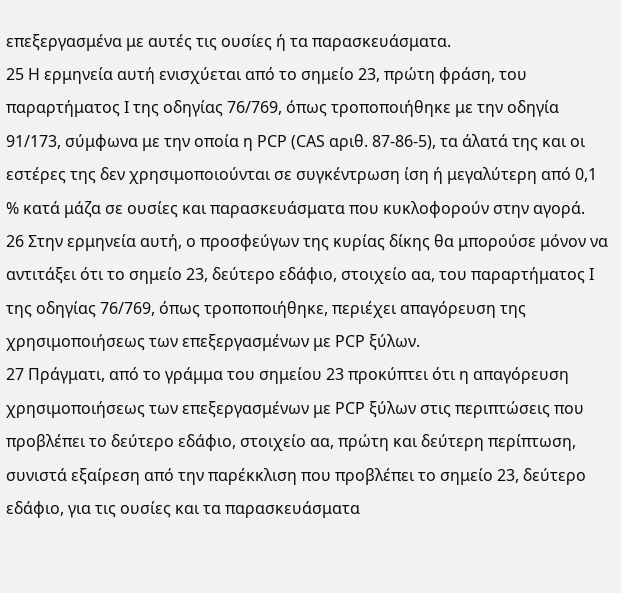επεξεργασμένα με αυτές τις ουσίες ή τα παρασκευάσματα.
25 Η ερμηνεία αυτή ενισχύεται από το σημείο 23, πρώτη φράση, του παραρτήματος Ι της οδηγίας 76/769, όπως τροποποιήθηκε με την οδηγία 91/173, σύμφωνα με την οποία η PCP (CAS αριθ. 87-86-5), τα άλατά της και οι εστέρες της δεν χρησιμοποιούνται σε συγκέντρωση ίση ή μεγαλύτερη από 0,1 % κατά μάζα σε ουσίες και παρασκευάσματα που κυκλοφορούν στην αγορά.
26 Στην ερμηνεία αυτή, ο προσφεύγων της κυρίας δίκης θα μπορούσε μόνον να αντιτάξει ότι το σημείο 23, δεύτερο εδάφιο, στοιχείο αα, του παραρτήματος Ι της οδηγίας 76/769, όπως τροποποιήθηκε, περιέχει απαγόρευση της χρησιμοποιήσεως των επεξεργασμένων με PCP ξύλων.
27 Πράγματι, από το γράμμα του σημείου 23 προκύπτει ότι η απαγόρευση χρησιμοποιήσεως των επεξεργασμένων με PCP ξύλων στις περιπτώσεις που προβλέπει το δεύτερο εδάφιο, στοιχείο αα, πρώτη και δεύτερη περίπτωση, συνιστά εξαίρεση από την παρέκκλιση που προβλέπει το σημείο 23, δεύτερο εδάφιο, για τις ουσίες και τα παρασκευάσματα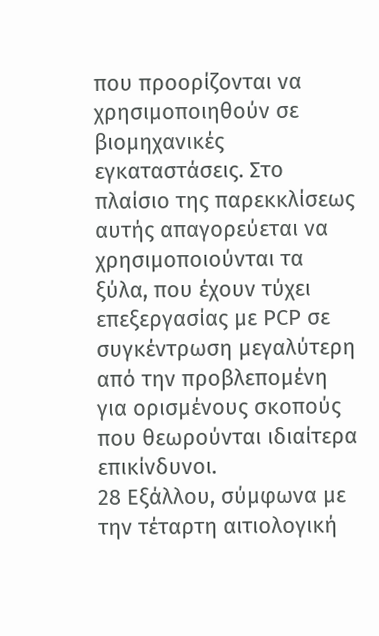που προορίζονται να χρησιμοποιηθούν σε βιομηχανικές εγκαταστάσεις. Στο πλαίσιο της παρεκκλίσεως αυτής απαγορεύεται να χρησιμοποιούνται τα ξύλα, που έχουν τύχει επεξεργασίας με PCP σε συγκέντρωση μεγαλύτερη από την προβλεπομένη για ορισμένους σκοπούς που θεωρούνται ιδιαίτερα επικίνδυνοι.
28 Εξάλλου, σύμφωνα με την τέταρτη αιτιολογική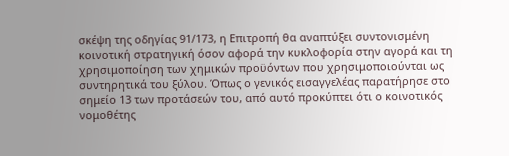σκέψη της οδηγίας 91/173, η Επιτροπή θα αναπτύξει συντονισμένη κοινοτική στρατηγική όσον αφορά την κυκλοφορία στην αγορά και τη χρησιμοποίηση των χημικών προϋόντων που χρησιμοποιούνται ως συντηρητικά του ξύλου. Όπως ο γενικός εισαγγελέας παρατήρησε στο σημείο 13 των προτάσεών του, από αυτό προκύπτει ότι ο κοινοτικός νομοθέτης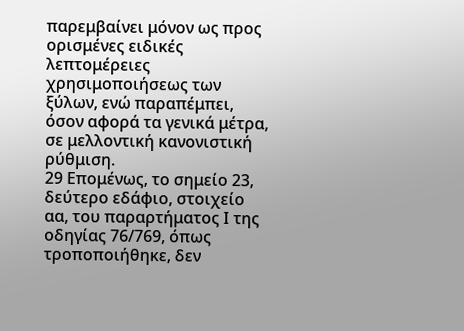παρεμβαίνει μόνον ως προς ορισμένες ειδικές λεπτομέρειες χρησιμοποιήσεως των ξύλων, ενώ παραπέμπει, όσον αφορά τα γενικά μέτρα, σε μελλοντική κανονιστική ρύθμιση.
29 Επομένως, το σημείο 23, δεύτερο εδάφιο, στοιχείο αα, του παραρτήματος Ι της οδηγίας 76/769, όπως τροποποιήθηκε, δεν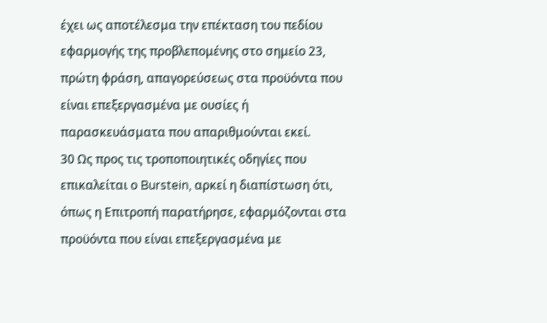έχει ως αποτέλεσμα την επέκταση του πεδίου εφαρμογής της προβλεπομένης στο σημείο 23, πρώτη φράση, απαγορεύσεως στα προϋόντα που είναι επεξεργασμένα με ουσίες ή παρασκευάσματα που απαριθμούνται εκεί.
30 Ως προς τις τροποποιητικές οδηγίες που επικαλείται ο Burstein, αρκεί η διαπίστωση ότι, όπως η Επιτροπή παρατήρησε, εφαρμόζονται στα προϋόντα που είναι επεξεργασμένα με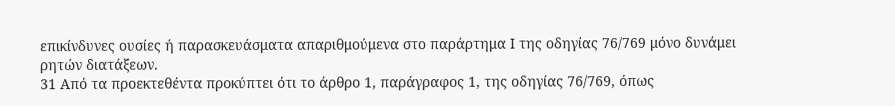επικίνδυνες ουσίες ή παρασκευάσματα απαριθμούμενα στο παράρτημα Ι της οδηγίας 76/769 μόνο δυνάμει ρητών διατάξεων.
31 Από τα προεκτεθέντα προκύπτει ότι το άρθρο 1, παράγραφος 1, της οδηγίας 76/769, όπως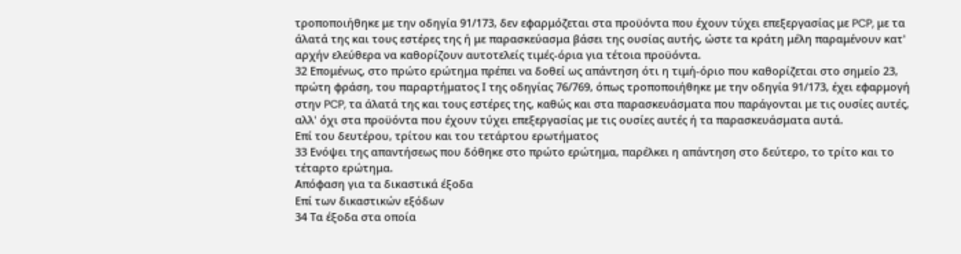τροποποιήθηκε με την οδηγία 91/173, δεν εφαρμόζεται στα προϋόντα που έχουν τύχει επεξεργασίας με PCP, με τα άλατά της και τους εστέρες της ή με παρασκεύασμα βάσει της ουσίας αυτής, ώστε τα κράτη μέλη παραμένουν κατ' αρχήν ελεύθερα να καθορίζουν αυτοτελείς τιμές-όρια για τέτοια προϋόντα.
32 Επομένως, στο πρώτο ερώτημα πρέπει να δοθεί ως απάντηση ότι η τιμή-όριο που καθορίζεται στο σημείο 23, πρώτη φράση, του παραρτήματος Ι της οδηγίας 76/769, όπως τροποποιήθηκε με την οδηγία 91/173, έχει εφαρμογή στην PCP, τα άλατά της και τους εστέρες της, καθώς και στα παρασκευάσματα που παράγονται με τις ουσίες αυτές, αλλ' όχι στα προϋόντα που έχουν τύχει επεξεργασίας με τις ουσίες αυτές ή τα παρασκευάσματα αυτά.
Επί του δευτέρου, τρίτου και του τετάρτου ερωτήματος
33 Ενόψει της απαντήσεως που δόθηκε στο πρώτο ερώτημα, παρέλκει η απάντηση στο δεύτερο, το τρίτο και το τέταρτο ερώτημα.
Απόφαση για τα δικαστικά έξοδα
Επί των δικαστικών εξόδων
34 Τα έξοδα στα οποία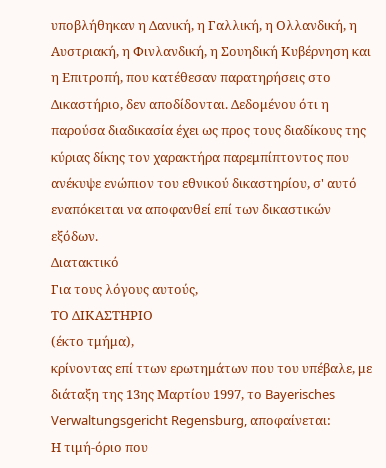υποβλήθηκαν η Δανική, η Γαλλική, η Ολλανδική, η Αυστριακή, η Φινλανδική, η Σουηδική Κυβέρνηση και η Επιτροπή, που κατέθεσαν παρατηρήσεις στο Δικαστήριο, δεν αποδίδονται. Δεδομένου ότι η παρούσα διαδικασία έχει ως προς τους διαδίκους της κύριας δίκης τον χαρακτήρα παρεμπίπτοντος που ανέκυψε ενώπιον του εθνικού δικαστηρίου, σ' αυτό εναπόκειται να αποφανθεί επί των δικαστικών εξόδων.
Διατακτικό
Για τους λόγους αυτούς,
ΤΟ ΔΙΚΑΣΤΗΡΙΟ
(έκτο τμήμα),
κρίνοντας επί ττων ερωτημάτων που του υπέβαλε, με διάταξη της 13ης Μαρτίου 1997, το Bayerisches Verwaltungsgericht Regensburg, αποφαίνεται:
Η τιμή-όριο που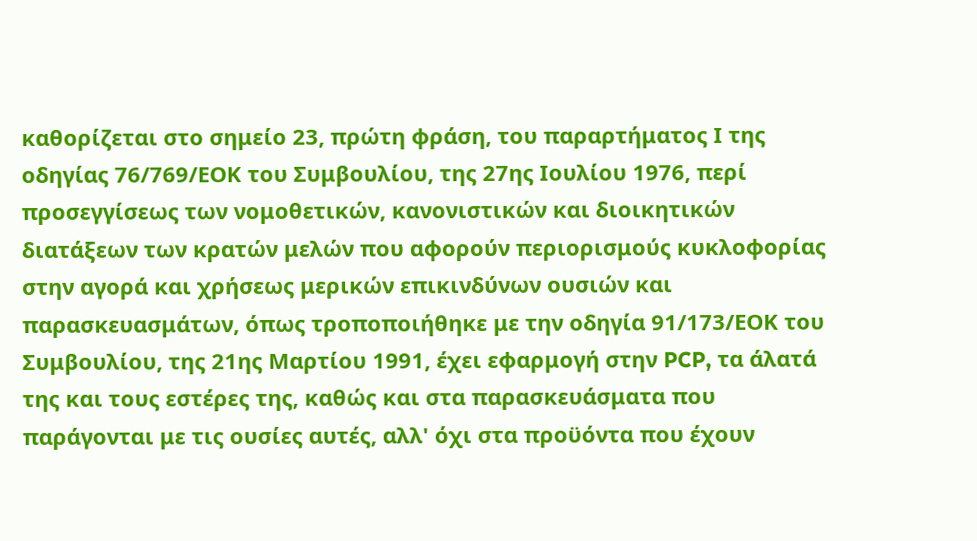καθορίζεται στο σημείο 23, πρώτη φράση, του παραρτήματος Ι της οδηγίας 76/769/ΕΟΚ του Συμβουλίου, της 27ης Ιουλίου 1976, περί προσεγγίσεως των νομοθετικών, κανονιστικών και διοικητικών διατάξεων των κρατών μελών που αφορούν περιορισμούς κυκλοφορίας στην αγορά και χρήσεως μερικών επικινδύνων ουσιών και παρασκευασμάτων, όπως τροποποιήθηκε με την οδηγία 91/173/ΕΟΚ του Συμβουλίου, της 21ης Μαρτίου 1991, έχει εφαρμογή στην PCP, τα άλατά της και τους εστέρες της, καθώς και στα παρασκευάσματα που παράγονται με τις ουσίες αυτές, αλλ' όχι στα προϋόντα που έχουν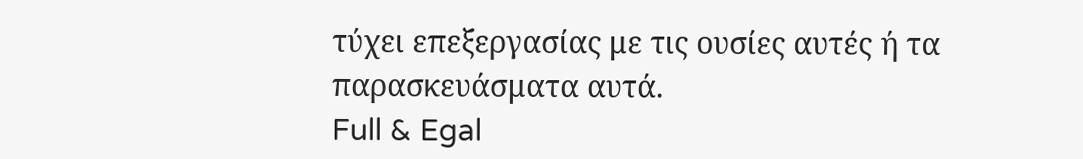τύχει επεξεργασίας με τις ουσίες αυτές ή τα παρασκευάσματα αυτά.
Full & Egal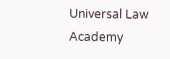Universal Law Academy